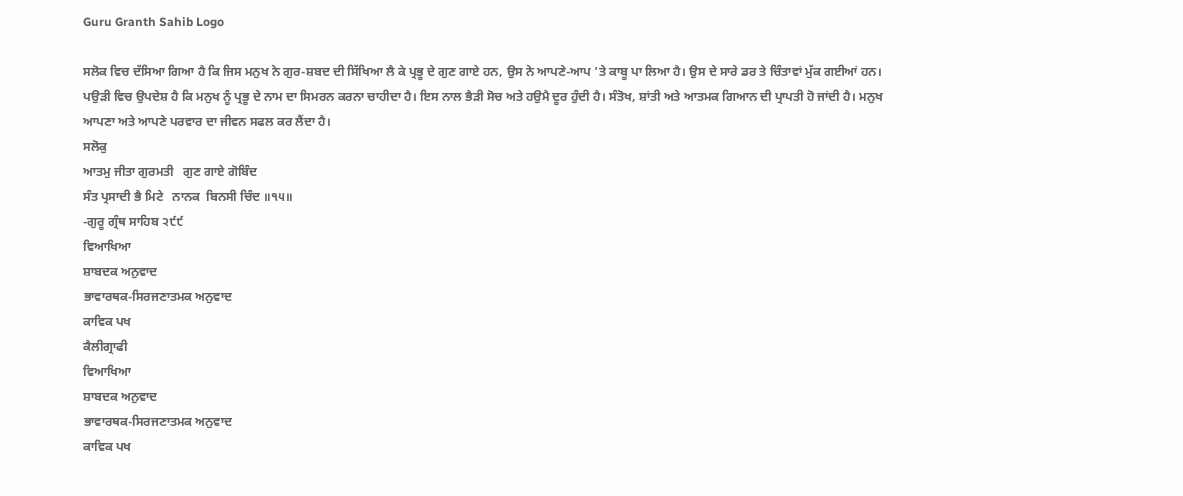Guru Granth Sahib Logo

ਸਲੋਕ ਵਿਚ ਦੱਸਿਆ ਗਿਆ ਹੈ ਕਿ ਜਿਸ ਮਨੁਖ ਨੇ ਗੁਰ-ਸ਼ਬਦ ਦੀ ਸਿੱਖਿਆ ਲੈ ਕੇ ਪ੍ਰਭੂ ਦੇ ਗੁਣ ਗਾਏ ਹਨ, ਉਸ ਨੇ ਆਪਣੇ-ਆਪ ’ਤੇ ਕਾਬੂ ਪਾ ਲਿਆ ਹੈ। ਉਸ ਦੇ ਸਾਰੇ ਡਰ ਤੇ ਚਿੰਤਾਵਾਂ ਮੁੱਕ ਗਈਆਂ ਹਨ। ਪਉੜੀ ਵਿਚ ਉਪਦੇਸ਼ ਹੈ ਕਿ ਮਨੁਖ ਨੂੰ ਪ੍ਰਭੂ ਦੇ ਨਾਮ ਦਾ ਸਿਮਰਨ ਕਰਨਾ ਚਾਹੀਦਾ ਹੈ। ਇਸ ਨਾਲ ਭੈੜੀ ਸੋਚ ਅਤੇ ਹਉਮੈ ਦੂਰ ਹੁੰਦੀ ਹੈ। ਸੰਤੋਖ, ਸ਼ਾਂਤੀ ਅਤੇ ਆਤਮਕ ਗਿਆਨ ਦੀ ਪ੍ਰਾਪਤੀ ਹੋ ਜਾਂਦੀ ਹੈ। ਮਨੁਖ ਆਪਣਾ ਅਤੇ ਆਪਣੇ ਪਰਵਾਰ ਦਾ ਜੀਵਨ ਸਫਲ ਕਰ ਲੈਂਦਾ ਹੈ।
ਸਲੋਕੁ
ਆਤਮੁ ਜੀਤਾ ਗੁਰਮਤੀ   ਗੁਣ ਗਾਏ ਗੋਬਿੰਦ
ਸੰਤ ਪ੍ਰਸਾਦੀ ਭੈ ਮਿਟੇ   ਨਾਨਕ  ਬਿਨਸੀ ਚਿੰਦ ॥੧੫॥
-ਗੁਰੂ ਗ੍ਰੰਥ ਸਾਹਿਬ ੨੯੯
ਵਿਆਖਿਆ
ਸ਼ਾਬਦਕ ਅਨੁਵਾਦ
ਭਾਵਾਰਥਕ-ਸਿਰਜਣਾਤਮਕ ਅਨੁਵਾਦ
ਕਾਵਿਕ ਪਖ
ਕੈਲੀਗ੍ਰਾਫੀ
ਵਿਆਖਿਆ
ਸ਼ਾਬਦਕ ਅਨੁਵਾਦ
ਭਾਵਾਰਥਕ-ਸਿਰਜਣਾਤਮਕ ਅਨੁਵਾਦ
ਕਾਵਿਕ ਪਖ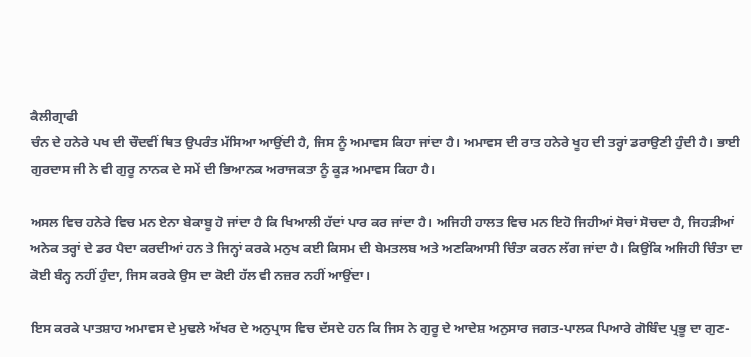ਕੈਲੀਗ੍ਰਾਫੀ
ਚੰਨ ਦੇ ਹਨੇਰੇ ਪਖ ਦੀ ਚੌਦਵੀਂ ਥਿਤ ਉਪਰੰਤ ਮੱਸਿਆ ਆਉਂਦੀ ਹੈ, ਜਿਸ ਨੂੰ ਅਮਾਵਸ ਕਿਹਾ ਜਾਂਦਾ ਹੈ। ਅਮਾਵਸ ਦੀ ਰਾਤ ਹਨੇਰੇ ਖੂਹ ਦੀ ਤਰ੍ਹਾਂ ਡਰਾਉਣੀ ਹੁੰਦੀ ਹੈ। ਭਾਈ ਗੁਰਦਾਸ ਜੀ ਨੇ ਵੀ ਗੁਰੂ ਨਾਨਕ ਦੇ ਸਮੇਂ ਦੀ ਭਿਆਨਕ ਅਰਾਜਕਤਾ ਨੂੰ ਕੂੜ ਅਮਾਵਸ ਕਿਹਾ ਹੈ।

ਅਸਲ ਵਿਚ ਹਨੇਰੇ ਵਿਚ ਮਨ ਏਨਾ ਬੇਕਾਬੂ ਹੋ ਜਾਂਦਾ ਹੈ ਕਿ ਖਿਆਲੀ ਹੱਦਾਂ ਪਾਰ ਕਰ ਜਾਂਦਾ ਹੈ। ਅਜਿਹੀ ਹਾਲਤ ਵਿਚ ਮਨ ਇਹੋ ਜਿਹੀਆਂ ਸੋਚਾਂ ਸੋਚਦਾ ਹੈ, ਜਿਹੜੀਆਂ ਅਨੇਕ ਤਰ੍ਹਾਂ ਦੇ ਡਰ ਪੈਦਾ ਕਰਦੀਆਂ ਹਨ ਤੇ ਜਿਨ੍ਹਾਂ ਕਰਕੇ ਮਨੁਖ ਕਈ ਕਿਸਮ ਦੀ ਬੇਮਤਲਬ ਅਤੇ ਅਣਕਿਆਸੀ ਚਿੰਤਾ ਕਰਨ ਲੱਗ ਜਾਂਦਾ ਹੈ। ਕਿਉਂਕਿ ਅਜਿਹੀ ਚਿੰਤਾ ਦਾ ਕੋਈ ਬੰਨ੍ਹ ਨਹੀਂ ਹੁੰਦਾ, ਜਿਸ ਕਰਕੇ ਉਸ ਦਾ ਕੋਈ ਹੱਲ ਵੀ ਨਜ਼ਰ ਨਹੀਂ ਆਉਂਦਾ।

ਇਸ ਕਰਕੇ ਪਾਤਸ਼ਾਹ ਅਮਾਵਸ ਦੇ ਮੁਢਲੇ ਅੱਖਰ ਦੇ ਅਨੁਪ੍ਰਾਸ ਵਿਚ ਦੱਸਦੇ ਹਨ ਕਿ ਜਿਸ ਨੇ ਗੁਰੂ ਦੇ ਆਦੇਸ਼ ਅਨੁਸਾਰ ਜਗਤ-ਪਾਲਕ ਪਿਆਰੇ ਗੋਬਿੰਦ ਪ੍ਰਭੂ ਦਾ ਗੁਣ-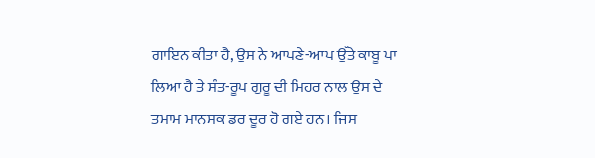ਗਾਇਨ ਕੀਤਾ ਹੈ, ਉਸ ਨੇ ਆਪਣੇ-ਆਪ ਉੱਤੇ ਕਾਬੂ ਪਾ ਲਿਆ ਹੈ ਤੇ ਸੰਤ-ਰੂਪ ਗੁਰੂ ਦੀ ਮਿਹਰ ਨਾਲ ਉਸ ਦੇ ਤਮਾਮ ਮਾਨਸਕ ਡਰ ਦੂਰ ਹੋ ਗਏ ਹਨ। ਜਿਸ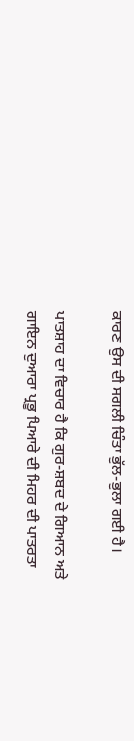ਕਾਰਣ ਉਸ ਦੀ ਸਗਲੀ ਚਿੰਤਾ ਭੁੱਲ-ਭੁਲਾ ਗਈ ਹੈ।

ਪਾਤਸ਼ਾਹ ਦਾ ਵਿਚਾਰ ਹੈ ਕਿ ਗੁਰ-ਸ਼ਬਦ ਦੇ ਗਿਆਨ ਅਤੇ ਗਾਇਨ ਦੁਆਰਾ ਪ੍ਰਭੂ ਪਿਆਰੇ ਦੀ ਮਿਹਰ ਦੀ ਪਾਤਰਤਾ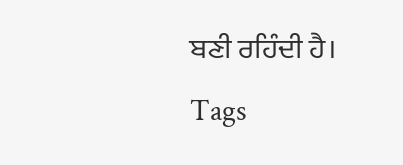ਬਣੀ ਰਹਿੰਦੀ ਹੈ।
Tags